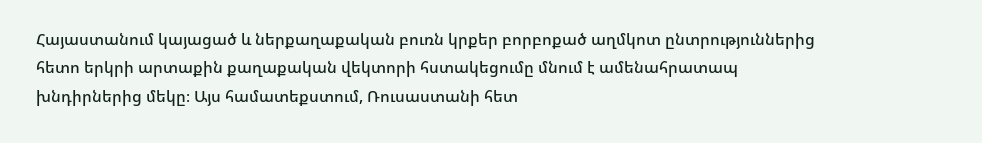Հայաստանում կայացած և ներքաղաքական բուռն կրքեր բորբոքած աղմկոտ ընտրություններից հետո երկրի արտաքին քաղաքական վեկտորի հստակեցումը մնում է ամենահրատապ խնդիրներից մեկը։ Այս համատեքստում, Ռուսաստանի հետ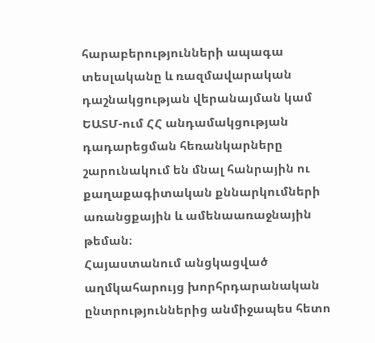հարաբերությունների ապագա տեսլականը և ռազմավարական դաշնակցության վերանայման կամ ԵԱՏՄ-ում ՀՀ անդամակցության դադարեցման հեռանկարները շարունակում են մնալ հանրային ու քաղաքագիտական քննարկումների առանցքային և ամենաառաջնային թեման։
Հայաստանում անցկացված աղմկահարույց խորհրդարանական ընտրություններից անմիջապես հետո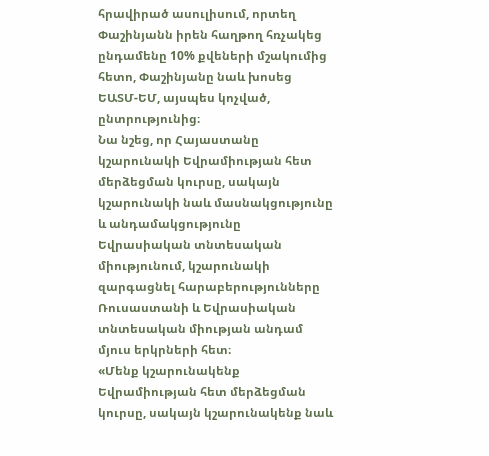հրավիրած ասուլիսում, որտեղ Փաշինյանն իրեն հաղթող հռչակեց ընդամենը 10% քվեների մշակումից հետո, Փաշինյանը նաև խոսեց ԵԱՏՄ-ԵՄ, այսպես կոչված, ընտրությունից։
Նա նշեց, որ Հայաստանը կշարունակի Եվրամիության հետ մերձեցման կուրսը, սակայն կշարունակի նաև մասնակցությունը և անդամակցությունը Եվրասիական տնտեսական միությունում, կշարունակի զարգացնել հարաբերությունները Ռուսաստանի և Եվրասիական տնտեսական միության անդամ մյուս երկրների հետ։
«Մենք կշարունակենք Եվրամիության հետ մերձեցման կուրսը, սակայն կշարունակենք նաև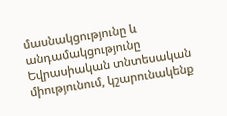մասնակցությունը և անդամակցությունը Եվրասիական տնտեսական միությունում, կշարունակենք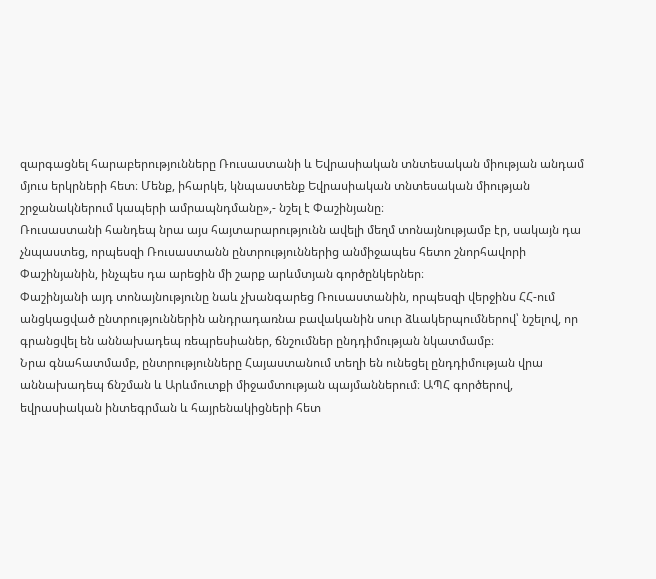զարգացնել հարաբերությունները Ռուսաստանի և Եվրասիական տնտեսական միության անդամ մյուս երկրների հետ։ Մենք, իհարկե, կնպաստենք Եվրասիական տնտեսական միության շրջանակներում կապերի ամրապնդմանը»,- նշել է Փաշինյանը։
Ռուսաստանի հանդեպ նրա այս հայտարարությունն ավելի մեղմ տոնայնությամբ էր, սակայն դա չնպաստեց, որպեսզի Ռուսաստանն ընտրություններից անմիջապես հետո շնորհավորի Փաշինյանին, ինչպես դա արեցին մի շարք արևմտյան գործընկերներ։
Փաշինյանի այդ տոնայնությունը նաև չխանգարեց Ռուսաստանին, որպեսզի վերջինս ՀՀ-ում անցկացված ընտրություններին անդրադառնա բավականին սուր ձևակերպումներով՝ նշելով, որ գրանցվել են աննախադեպ ռեպրեսիաներ, ճնշումներ ընդդիմության նկատմամբ։
Նրա գնահատմամբ, ընտրությունները Հայաստանում տեղի են ունեցել ընդդիմության վրա աննախադեպ ճնշման և Արևմուտքի միջամտության պայմաններում։ ԱՊՀ գործերով, եվրասիական ինտեգրման և հայրենակիցների հետ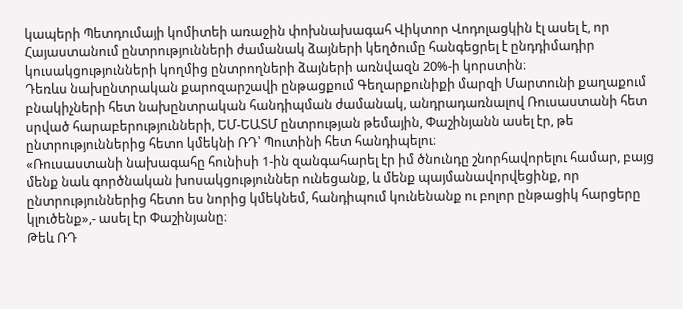կապերի Պետդումայի կոմիտեի առաջին փոխնախագահ Վիկտոր Վոդոլացկին էլ ասել է, որ Հայաստանում ընտրությունների ժամանակ ձայների կեղծումը հանգեցրել է ընդդիմադիր կուսակցությունների կողմից ընտրողների ձայների առնվազն 20%-ի կորստին։
Դեռևս նախընտրական քարոզարշավի ընթացքում Գեղարքունիքի մարզի Մարտունի քաղաքում բնակիչների հետ նախընտրական հանդիպման ժամանակ, անդրադառնալով Ռուսաստանի հետ սրված հարաբերությունների, ԵՄ-ԵԱՏՄ ընտրության թեմային, Փաշինյանն ասել էր, թե ընտրություններից հետո կմեկնի ՌԴ՝ Պուտինի հետ հանդիպելու։
«Ռուսաստանի նախագահը հունիսի 1-ին զանգահարել էր իմ ծնունդը շնորհավորելու համար, բայց մենք նաև գործնական խոսակցություններ ունեցանք, և մենք պայմանավորվեցինք, որ ընտրություններից հետո ես նորից կմեկնեմ, հանդիպում կունենանք ու բոլոր ընթացիկ հարցերը կլուծենք»,- ասել էր Փաշինյանը։
Թեև ՌԴ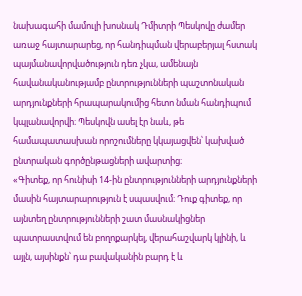նախագահի մամուլի խոսնակ Դմիտրի Պեսկովը ժամեր առաջ հայտարարեց, որ հանդիպման վերաբերյալ հստակ պայմանավորվածություն դեռ չկա, ամենայն հավանականությամբ ընտրությունների պաշտոնական արդյունքների հրապարակումից հետո նման հանդիպում կպլանավորվի։ Պեսկովն ասել էր նաև, թե համապատասխան որոշումները կկայացվեն՝ կախված ընտրական գործընթացների ավարտից։
«Գիտեք, որ հունիսի 14-ին ընտրությունների արդյունքների մասին հայտարարություն է սպասվում։ Դուք գիտեք, որ այնտեղ ընտրությունների շատ մասնակիցներ պատրաստվում են բողոքարկել, վերահաշվարկ կլինի, և այլն, այսինքն՝ դա բավականին բարդ է և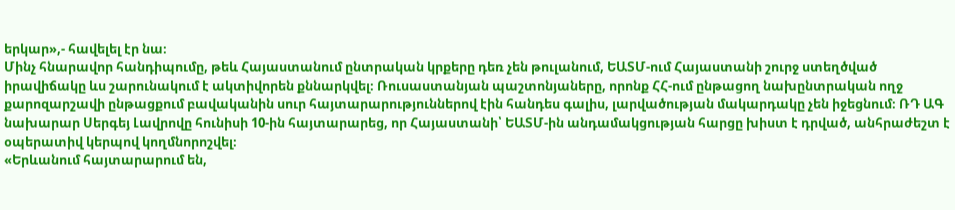երկար»,- հավելել էր նա։
Մինչ հնարավոր հանդիպումը, թեև Հայաստանում ընտրական կրքերը դեռ չեն թուլանում, ԵԱՏՄ-ում Հայաստանի շուրջ ստեղծված իրավիճակը ևս շարունակում է ակտիվորեն քննարկվել։ Ռուսաստանյան պաշտոնյաները, որոնք ՀՀ-ում ընթացող նախընտրական ողջ քարոզարշավի ընթացքում բավականին սուր հայտարարություններով էին հանդես գալիս, լարվածության մակարդակը չեն իջեցնում։ ՌԴ ԱԳ նախարար Սերգեյ Լավրովը հունիսի 10-ին հայտարարեց, որ Հայաստանի՝ ԵԱՏՄ-ին անդամակցության հարցը խիստ է դրված, անհրաժեշտ է օպերատիվ կերպով կողմնորոշվել։
«Երևանում հայտարարում են,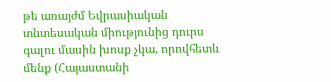թե առայժմ Եվրասիական տնտեսական միությունից դուրս գալու մասին խոսք չկա, որովհետև մենք (Հայաստանի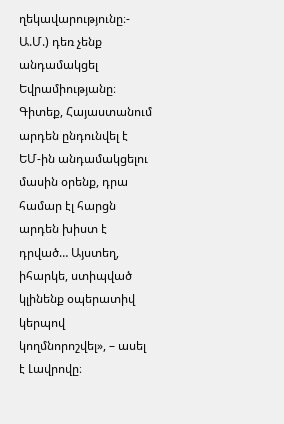ղեկավարությունը։- Ա.Մ.) դեռ չենք անդամակցել Եվրամիությանը։ Գիտեք, Հայաստանում արդեն ընդունվել է ԵՄ-ին անդամակցելու մասին օրենք, դրա համար էլ հարցն արդեն խիստ է դրված… Այստեղ, իհարկե, ստիպված կլինենք օպերատիվ կերպով կողմնորոշվել», – ասել է Լավրովը։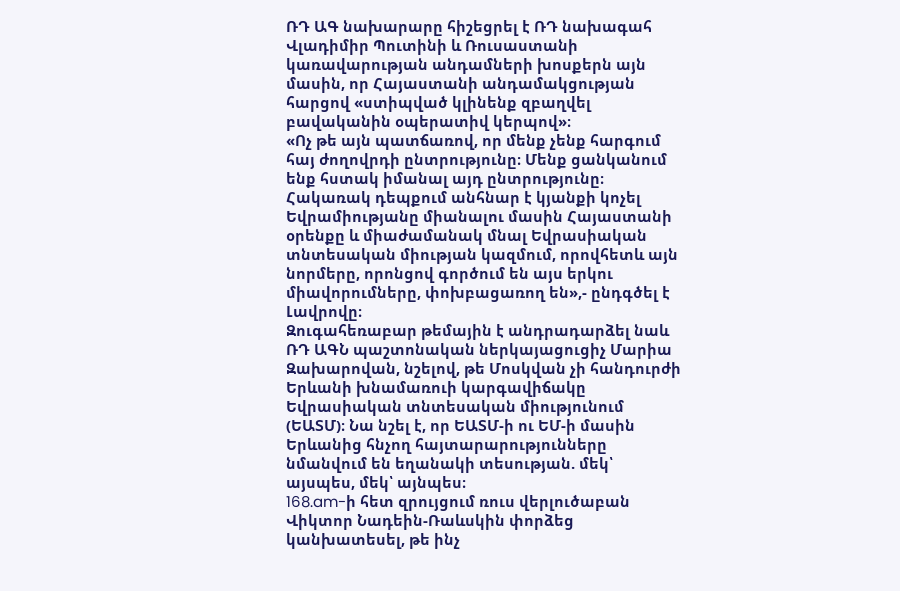ՌԴ ԱԳ նախարարը հիշեցրել է ՌԴ նախագահ Վլադիմիր Պուտինի և Ռուսաստանի կառավարության անդամների խոսքերն այն մասին, որ Հայաստանի անդամակցության հարցով «ստիպված կլինենք զբաղվել բավականին օպերատիվ կերպով»։
«Ոչ թե այն պատճառով, որ մենք չենք հարգում հայ ժողովրդի ընտրությունը։ Մենք ցանկանում ենք հստակ իմանալ այդ ընտրությունը։ Հակառակ դեպքում անհնար է կյանքի կոչել Եվրամիությանը միանալու մասին Հայաստանի օրենքը և միաժամանակ մնալ Եվրասիական տնտեսական միության կազմում, որովհետև այն նորմերը, որոնցով գործում են այս երկու միավորումները, փոխբացառող են»,- ընդգծել է Լավրովը։
Զուգահեռաբար թեմային է անդրադարձել նաև ՌԴ ԱԳՆ պաշտոնական ներկայացուցիչ Մարիա Զախարովան, նշելով, թե Մոսկվան չի հանդուրժի Երևանի խնամառուի կարգավիճակը Եվրասիական տնտեսական միությունում (ԵԱՏՄ)։ Նա նշել է, որ ԵԱՏՄ-ի ու ԵՄ-ի մասին Երևանից հնչող հայտարարությունները նմանվում են եղանակի տեսության. մեկ՝ այսպես, մեկ՝ այնպես։
168.am-ի հետ զրույցում ռուս վերլուծաբան Վիկտոր Նադեին-Ռաևսկին փորձեց կանխատեսել, թե ինչ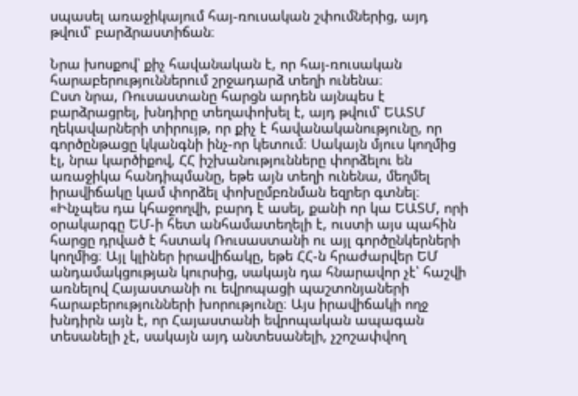սպասել առաջիկայում հայ-ռուսական շփումներից, այդ թվում՝ բարձրաստիճան։

Նրա խոսքով՝ քիչ հավանական է, որ հայ-ռուսական հարաբերություններում շրջադարձ տեղի ունենա։
Ըստ նրա, Ռուսաստանը հարցն արդեն այնպես է բարձրացրել, խնդիրը տեղափոխել է, այդ թվում՝ ԵԱՏՄ ղեկավարների տիրույթ, որ քիչ է հավանականությունը, որ գործընթացը կկանգնի ինչ-որ կետում։ Սակայն մյուս կողմից էլ, նրա կարծիքով, ՀՀ իշխանությունները փորձելու են առաջիկա հանդիպմանը, եթե այն տեղի ունենա, մեղմել իրավիճակը կամ փորձել փոխըմբռնման եզրեր գտնել։
«Ինչպես դա կհաջողվի, բարդ է ասել, քանի որ կա ԵԱՏՄ, որի օրակարգը ԵՄ-ի հետ անհամատեղելի է, ուստի այս պահին հարցը դրված է հստակ Ռուսաստանի ու այլ գործընկերների կողմից։ Այլ կլիներ իրավիճակը, եթե ՀՀ-ն հրաժարվեր ԵՄ անդամակցության կուրսից, սակայն դա հնարավոր չէ՝ հաշվի առնելով Հայաստանի ու եվրոպացի պաշտոնյաների հարաբերությունների խորությունը։ Այս իրավիճակի ողջ խնդիրն այն է, որ Հայաստանի եվրոպական ապագան տեսանելի չէ, սակայն այդ անտեսանելի, չշոշափվող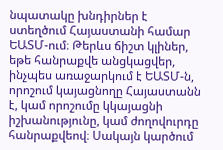նպատակը խնդիրներ է ստեղծում Հայաստանի համար ԵԱՏՄ-ում։ Թերևս ճիշտ կլիներ, եթե հանրաքվե անցկացվեր, ինչպես առաջարկում է ԵԱՏՄ-ն, որոշում կայացնողը Հայաստանն է, կամ որոշումը կկայացնի իշխանությունը, կամ ժողովուրդը հանրաքվեով։ Սակայն կարծում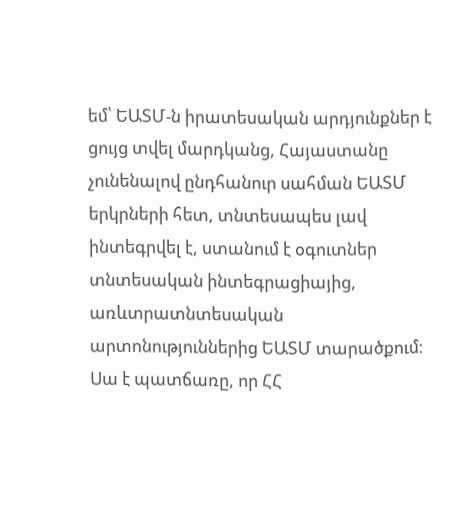եմ՝ ԵԱՏՄ-ն իրատեսական արդյունքներ է ցույց տվել մարդկանց, Հայաստանը չունենալով ընդհանուր սահման ԵԱՏՄ երկրների հետ, տնտեսապես լավ ինտեգրվել է, ստանում է օգուտներ տնտեսական ինտեգրացիայից, առևտրատնտեսական արտոնություններից ԵԱՏՄ տարածքում։ Սա է պատճառը, որ ՀՀ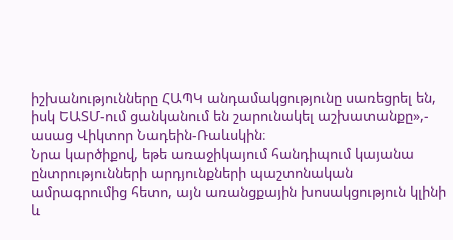իշխանությունները ՀԱՊԿ անդամակցությունը սառեցրել են, իսկ ԵԱՏՄ-ում ցանկանում են շարունակել աշխատանքը»,- ասաց Վիկտոր Նադեին-Ռաևսկին։
Նրա կարծիքով, եթե առաջիկայում հանդիպում կայանա ընտրությունների արդյունքների պաշտոնական ամրագրումից հետո, այն առանցքային խոսակցություն կլինի և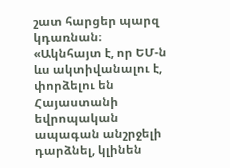շատ հարցեր պարզ կդառնան։
«Ակնհայտ է, որ ԵՄ-ն ևս ակտիվանալու է, փորձելու են Հայաստանի եվրոպական ապագան անշրջելի դարձնել, կլինեն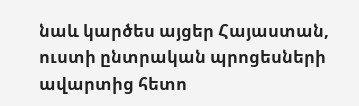նաև կարծես այցեր Հայաստան, ուստի ընտրական պրոցեսների ավարտից հետո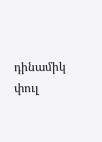դինամիկ փուլ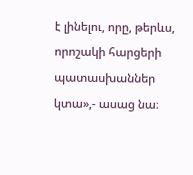է լինելու, որը, թերևս, որոշակի հարցերի պատասխաններ կտա»,- ասաց նա։